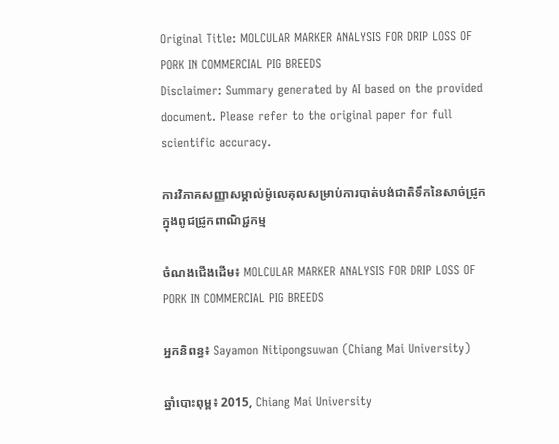Original Title: MOLCULAR MARKER ANALYSIS FOR DRIP LOSS OF PORK IN COMMERCIAL PIG BREEDS
Disclaimer: Summary generated by AI based on the provided document. Please refer to the original paper for full scientific accuracy.

ការវិភាគសញ្ញាសម្គាល់ម៉ូលេគុលសម្រាប់ការបាត់បង់ជាតិទឹកនៃសាច់ជ្រូកក្នុងពូជជ្រូកពាណិជ្ជកម្ម

ចំណងជើងដើម៖ MOLCULAR MARKER ANALYSIS FOR DRIP LOSS OF PORK IN COMMERCIAL PIG BREEDS

អ្នកនិពន្ធ៖ Sayamon Nitipongsuwan (Chiang Mai University)

ឆ្នាំបោះពុម្ព៖ 2015, Chiang Mai University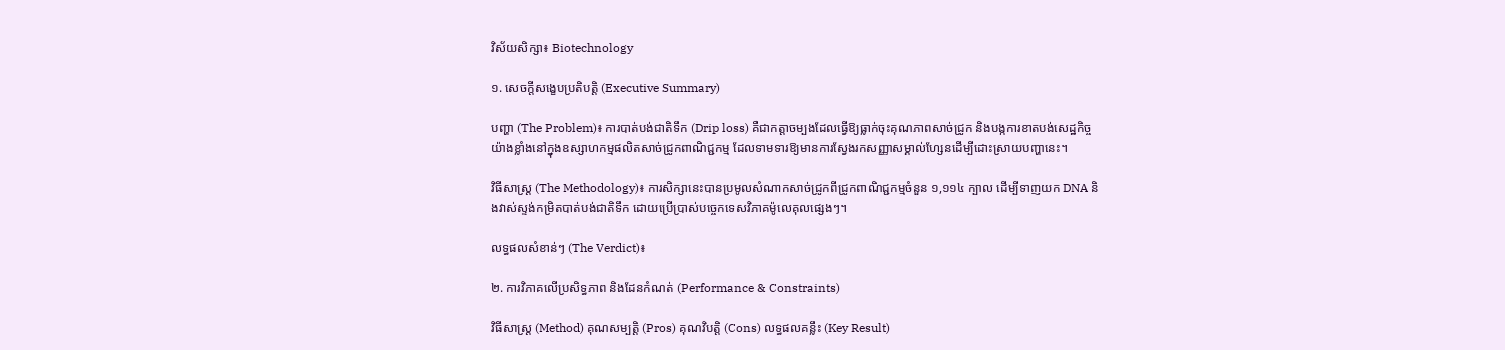វិស័យសិក្សា៖ Biotechnology

១. សេចក្តីសង្ខេបប្រតិបត្តិ (Executive Summary)

បញ្ហា (The Problem)៖ ការបាត់បង់ជាតិទឹក (Drip loss) គឺជាកត្តាចម្បងដែលធ្វើឱ្យធ្លាក់ចុះគុណភាពសាច់ជ្រូក និងបង្កការខាតបង់សេដ្ឋកិច្ចយ៉ាងខ្លាំងនៅក្នុងឧស្សាហកម្មផលិតសាច់ជ្រូកពាណិជ្ជកម្ម ដែលទាមទារឱ្យមានការស្វែងរកសញ្ញាសម្គាល់ហ្សែនដើម្បីដោះស្រាយបញ្ហានេះ។

វិធីសាស្ត្រ (The Methodology)៖ ការសិក្សានេះបានប្រមូលសំណាកសាច់ជ្រូកពីជ្រូកពាណិជ្ជកម្មចំនួន ១,១១៤ ក្បាល ដើម្បីទាញយក DNA និងវាស់ស្ទង់កម្រិតបាត់បង់ជាតិទឹក ដោយប្រើប្រាស់បច្ចេកទេសវិភាគម៉ូលេគុលផ្សេងៗ។

លទ្ធផលសំខាន់ៗ (The Verdict)៖

២. ការវិភាគលើប្រសិទ្ធភាព និងដែនកំណត់ (Performance & Constraints)

វិធីសាស្ត្រ (Method) គុណសម្បត្តិ (Pros) គុណវិបត្តិ (Cons) លទ្ធផលគន្លឹះ (Key Result)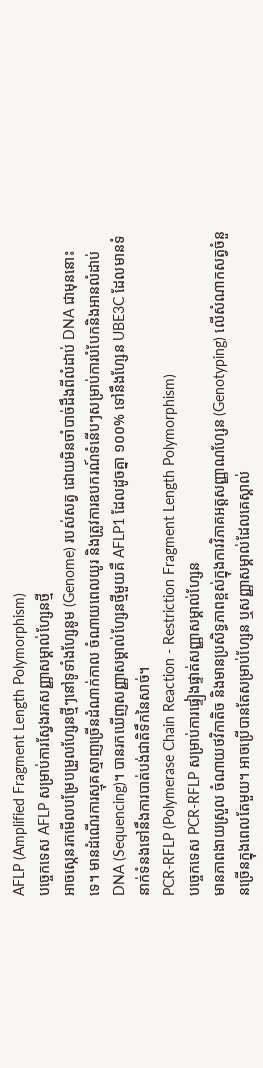AFLP (Amplified Fragment Length Polymorphism)
បច្ចេកទេស AFLP សម្រាប់ការស្វែងរកសញ្ញាសម្គាល់ហ្សែនថ្មី
អាចស្កេនរកមើលបម្រែបម្រួលហ្សែនថ្មីៗនៅទូទាំងហ្សែនូម (Genome) របស់សត្វ ដោយមិនចាំបាច់ដឹងពីលំដាប់ DNA ជាមុននោះទេ។ មានដំណើរការស្មុគស្មាញច្រើនដំណាក់កាល ចំណាយពេលយូរ និងត្រូវការឧបករណ៍ទំនើបៗសម្រាប់ការបំបែកនិងអានលំដាប់ DNA (Sequencing)។ បានរកឃើញសញ្ញាសម្គាល់ហ្សែនថ្មីមួយគឺ AFLP1 ដែលដូចគ្នា ១០០% ទៅនឹងហ្សែន UBE3C ដែលមានទំនាក់ទំនងទៅនឹងការបាត់បង់ជាតិទឹកនៃសាច់។
PCR-RFLP (Polymerase Chain Reaction - Restriction Fragment Length Polymorphism)
បច្ចេកទេស PCR-RFLP សម្រាប់ការផ្ទៀងផ្ទាត់សញ្ញាសម្គាល់ហ្សែន
មានភាពងាយស្រួល ចំណាយថវិកាតិច និងមានប្រសិទ្ធភាពខ្ពស់ក្នុងការវិភាគអត្តសញ្ញាណហ្សែន (Genotyping) លើសំណាកសត្វចំនួនច្រើនក្នុងពេលតែមួយ។ អាចប្រើបានតែសម្រាប់ហ្សែន ឬសញ្ញាសម្គាល់ដែលគេស្គាល់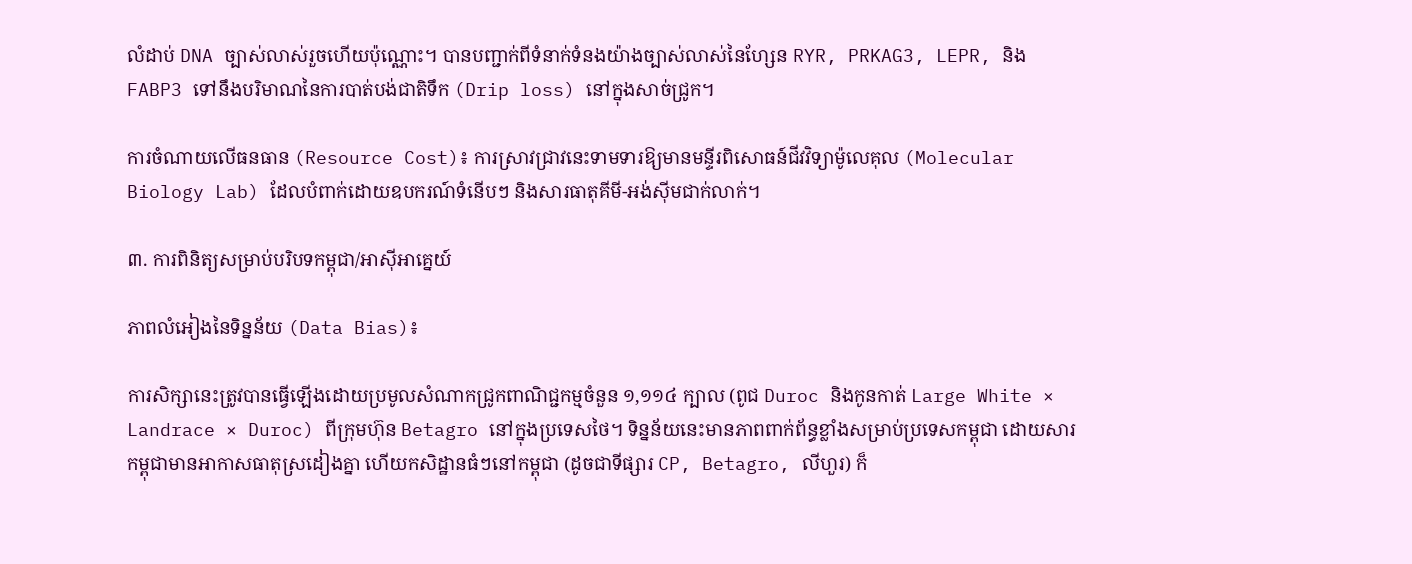លំដាប់ DNA ច្បាស់លាស់រួចហើយប៉ុណ្ណោះ។ បានបញ្ជាក់ពីទំនាក់ទំនងយ៉ាងច្បាស់លាស់នៃហ្សែន RYR, PRKAG3, LEPR, និង FABP3 ទៅនឹងបរិមាណនៃការបាត់បង់ជាតិទឹក (Drip loss) នៅក្នុងសាច់ជ្រូក។

ការចំណាយលើធនធាន (Resource Cost)៖ ការស្រាវជ្រាវនេះទាមទារឱ្យមានមន្ទីរពិសោធន៍ជីវវិទ្យាម៉ូលេគុល (Molecular Biology Lab) ដែលបំពាក់ដោយឧបករណ៍ទំនើបៗ និងសារធាតុគីមី-អង់ស៊ីមជាក់លាក់។

៣. ការពិនិត្យសម្រាប់បរិបទកម្ពុជា/អាស៊ីអាគ្នេយ៍

ភាពលំអៀងនៃទិន្នន័យ (Data Bias)៖

ការសិក្សានេះត្រូវបានធ្វើឡើងដោយប្រមូលសំណាកជ្រូកពាណិជ្ជកម្មចំនួន ១,១១៤ ក្បាល (ពូជ Duroc និងកូនកាត់ Large White × Landrace × Duroc) ពីក្រុមហ៊ុន Betagro នៅក្នុងប្រទេសថៃ។ ទិន្នន័យនេះមានភាពពាក់ព័ន្ធខ្លាំងសម្រាប់ប្រទេសកម្ពុជា ដោយសារកម្ពុជាមានអាកាសធាតុស្រដៀងគ្នា ហើយកសិដ្ឋានធំៗនៅកម្ពុជា (ដូចជាទីផ្សារ CP, Betagro, លីហួរ) ក៏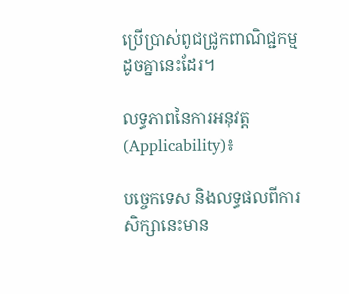ប្រើប្រាស់ពូជជ្រូកពាណិជ្ជកម្មដូចគ្នានេះដែរ។

លទ្ធភាពនៃការអនុវត្ត (Applicability)៖

បច្ចេកទេស និងលទ្ធផលពីការសិក្សានេះមាន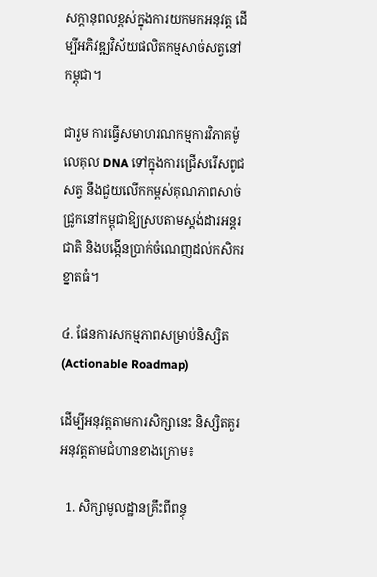សក្តានុពលខ្ពស់ក្នុងការយកមកអនុវត្ត ដើម្បីអភិវឌ្ឍវិស័យផលិតកម្មសាច់សត្វនៅកម្ពុជា។

ជារួម ការធ្វើសមាហរណកម្មការវិភាគម៉ូលេគុល DNA ទៅក្នុងការជ្រើសរើសពូជសត្វ នឹងជួយលើកកម្ពស់គុណភាពសាច់ជ្រូកនៅកម្ពុជាឱ្យស្របតាមស្តង់ដារអន្តរជាតិ និងបង្កើនប្រាក់ចំណេញដល់កសិករខ្នាតធំ។

៤. ផែនការសកម្មភាពសម្រាប់និស្សិត (Actionable Roadmap)

ដើម្បីអនុវត្តតាមការសិក្សានេះ និស្សិតគួរអនុវត្តតាមជំហានខាងក្រោម៖

  1. សិក្សាមូលដ្ឋានគ្រឹះពីពន្ធុ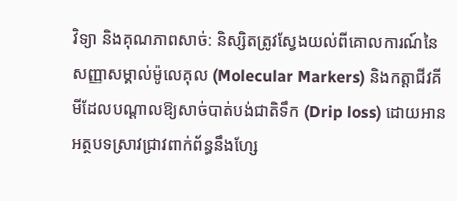វិទ្យា និងគុណភាពសាច់: និស្សិតត្រូវស្វែងយល់ពីគោលការណ៍នៃសញ្ញាសម្គាល់ម៉ូលេគុល (Molecular Markers) និងកត្តាជីវគីមីដែលបណ្តាលឱ្យសាច់បាត់បង់ជាតិទឹក (Drip loss) ដោយអានអត្ថបទស្រាវជ្រាវពាក់ព័ន្ធនឹងហ្សែ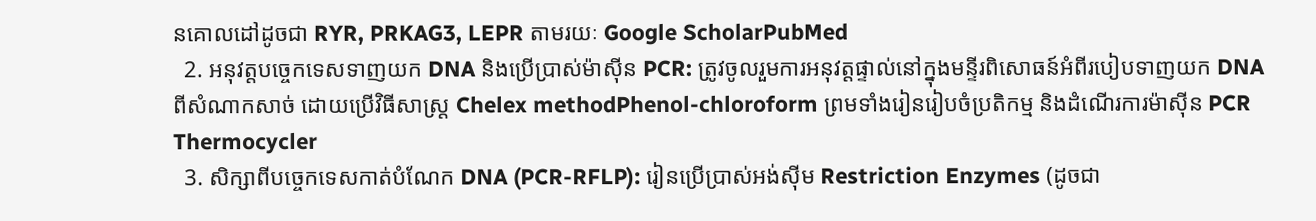នគោលដៅដូចជា RYR, PRKAG3, LEPR តាមរយៈ Google ScholarPubMed
  2. អនុវត្តបច្ចេកទេសទាញយក DNA និងប្រើប្រាស់ម៉ាស៊ីន PCR: ត្រូវចូលរួមការអនុវត្តផ្ទាល់នៅក្នុងមន្ទីរពិសោធន៍អំពីរបៀបទាញយក DNA ពីសំណាកសាច់ ដោយប្រើវិធីសាស្ត្រ Chelex methodPhenol-chloroform ព្រមទាំងរៀនរៀបចំប្រតិកម្ម និងដំណើរការម៉ាស៊ីន PCR Thermocycler
  3. សិក្សាពីបច្ចេកទេសកាត់បំណែក DNA (PCR-RFLP): រៀនប្រើប្រាស់អង់ស៊ីម Restriction Enzymes (ដូចជា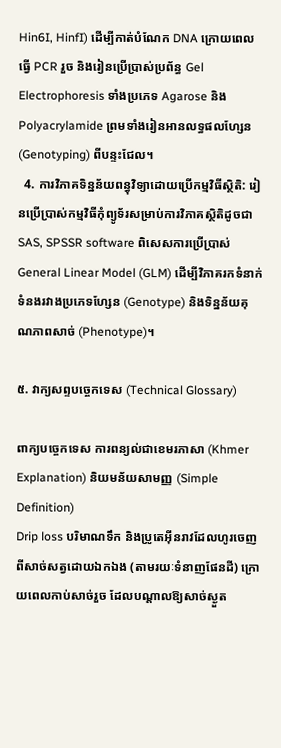Hin6I, HinfI) ដើម្បីកាត់បំណែក DNA ក្រោយពេលធ្វើ PCR រួច និងរៀនប្រើប្រាស់ប្រព័ន្ធ Gel Electrophoresis ទាំងប្រភេទ Agarose និង Polyacrylamide ព្រមទាំងរៀនអានលទ្ធផលហ្សែន (Genotyping) ពីបន្ទះជែល។
  4. ការវិភាគទិន្នន័យពន្ធុវិទ្យាដោយប្រើកម្មវិធីស្ថិតិ: រៀនប្រើប្រាស់កម្មវិធីកុំព្យូទ័រសម្រាប់ការវិភាគស្ថិតិដូចជា SAS, SPSSR software ពិសេសការប្រើប្រាស់ General Linear Model (GLM) ដើម្បីវិភាគរកទំនាក់ទំនងរវាងប្រភេទហ្សែន (Genotype) និងទិន្នន័យគុណភាពសាច់ (Phenotype)។

៥. វាក្យសព្ទបច្ចេកទេស (Technical Glossary)

ពាក្យបច្ចេកទេស ការពន្យល់ជាខេមរភាសា (Khmer Explanation) និយមន័យសាមញ្ញ (Simple Definition)
Drip loss បរិមាណទឹក និងប្រូតេអ៊ីនរាវដែលហូរចេញពីសាច់សត្វដោយឯកឯង (តាមរយៈទំនាញផែនដី) ក្រោយពេលកាប់សាច់រួច ដែលបណ្តាលឱ្យសាច់ស្ងួត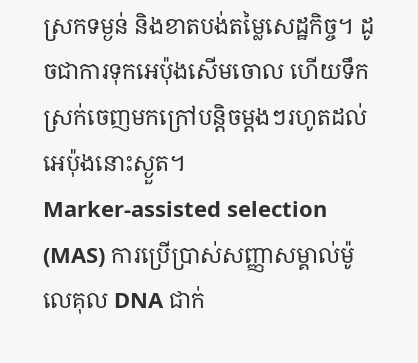ស្រកទម្ងន់ និងខាតបង់តម្លៃសេដ្ឋកិច្ច។ ដូចជាការទុកអេប៉ុងសើមចោល ហើយទឹកស្រក់ចេញមកក្រៅបន្តិចម្តងៗរហូតដល់អេប៉ុងនោះស្ងួត។
Marker-assisted selection (MAS) ការប្រើប្រាស់សញ្ញាសម្គាល់ម៉ូលេគុល DNA ជាក់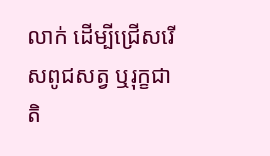លាក់ ដើម្បីជ្រើសរើសពូជសត្វ ឬរុក្ខជាតិ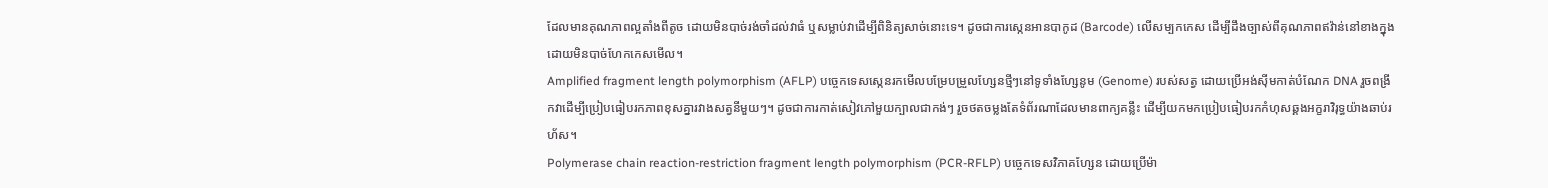ដែលមានគុណភាពល្អតាំងពីតូច ដោយមិនបាច់រង់ចាំដល់វាធំ ឬសម្លាប់វាដើម្បីពិនិត្យសាច់នោះទេ។ ដូចជាការស្កេនអានបាកូដ (Barcode) លើសម្បកកេស ដើម្បីដឹងច្បាស់ពីគុណភាពឥវ៉ាន់នៅខាងក្នុង ដោយមិនបាច់ហែកកេសមើល។
Amplified fragment length polymorphism (AFLP) បច្ចេកទេសស្កេនរកមើលបម្រែបម្រួលហ្សែនថ្មីៗនៅទូទាំងហ្សែនូម (Genome) របស់សត្វ ដោយប្រើអង់ស៊ីមកាត់បំណែក DNA រួចពង្រីកវាដើម្បីប្រៀបធៀបរកភាពខុសគ្នារវាងសត្វនីមួយៗ។ ដូចជាការកាត់សៀវភៅមួយក្បាលជាកង់ៗ រួចថតចម្លងតែទំព័រណាដែលមានពាក្យគន្លឹះ ដើម្បីយកមកប្រៀបធៀបរកកំហុសឆ្គងអក្ខរាវិរុទ្ធយ៉ាងឆាប់រហ័ស។
Polymerase chain reaction-restriction fragment length polymorphism (PCR-RFLP) បច្ចេកទេសវិភាគហ្សែន ដោយប្រើម៉ា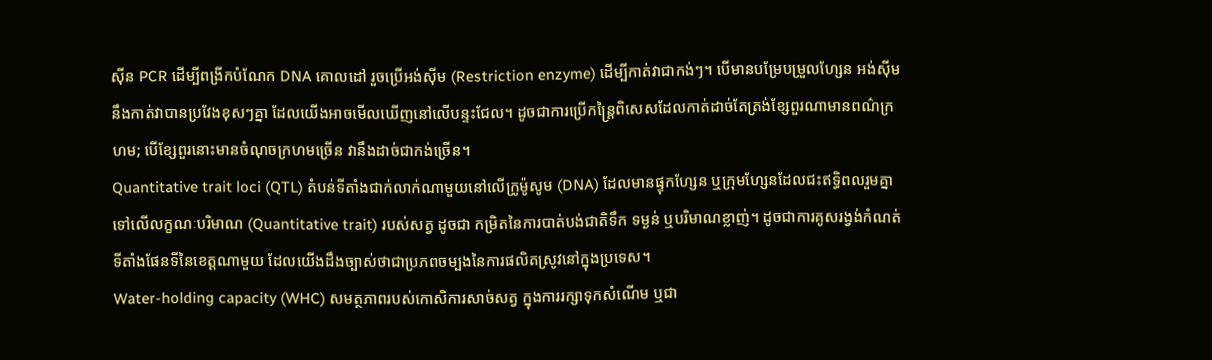ស៊ីន PCR ដើម្បីពង្រីកបំណែក DNA គោលដៅ រួចប្រើអង់ស៊ីម (Restriction enzyme) ដើម្បីកាត់វាជាកង់ៗ។ បើមានបម្រែបម្រួលហ្សែន អង់ស៊ីមនឹងកាត់វាបានប្រវែងខុសៗគ្នា ដែលយើងអាចមើលឃើញនៅលើបន្ទះជែល។ ដូចជាការប្រើកន្ត្រៃពិសេសដែលកាត់ដាច់តែត្រង់ខ្សែពួរណាមានពណ៌ក្រហម; បើខ្សែពួរនោះមានចំណុចក្រហមច្រើន វានឹងដាច់ជាកង់ច្រើន។
Quantitative trait loci (QTL) តំបន់ទីតាំងជាក់លាក់ណាមួយនៅលើក្រូម៉ូសូម (DNA) ដែលមានផ្ទុកហ្សែន ឬក្រុមហ្សែនដែលជះឥទ្ធិពលរួមគ្នាទៅលើលក្ខណៈបរិមាណ (Quantitative trait) របស់សត្វ ដូចជា កម្រិតនៃការបាត់បង់ជាតិទឹក ទម្ងន់ ឬបរិមាណខ្លាញ់។ ដូចជាការគូសរង្វង់កំណត់ទីតាំងផែនទីនៃខេត្តណាមួយ ដែលយើងដឹងច្បាស់ថាជាប្រភពចម្បងនៃការផលិតស្រូវនៅក្នុងប្រទេស។
Water-holding capacity (WHC) សមត្ថភាពរបស់កោសិការសាច់សត្វ ក្នុងការរក្សាទុកសំណើម ឬជា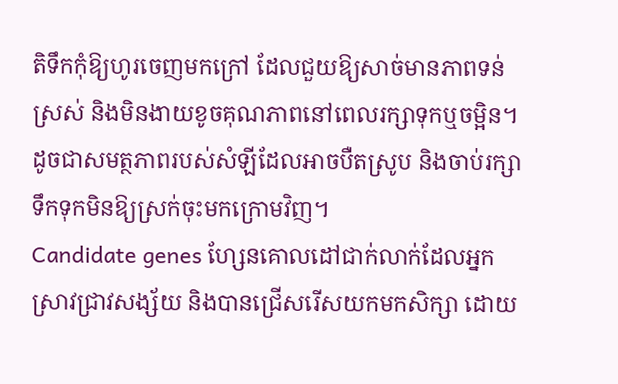តិទឹកកុំឱ្យហូរចេញមកក្រៅ ដែលជួយឱ្យសាច់មានភាពទន់ ស្រស់ និងមិនងាយខូចគុណភាពនៅពេលរក្សាទុកឬចម្អិន។ ដូចជាសមត្ថភាពរបស់សំឡីដែលអាចបឺតស្រូប និងចាប់រក្សាទឹកទុកមិនឱ្យស្រក់ចុះមកក្រោមវិញ។
Candidate genes ហ្សែនគោលដៅជាក់លាក់ដែលអ្នកស្រាវជ្រាវសង្ស័យ និងបានជ្រើសរើសយកមកសិក្សា ដោយ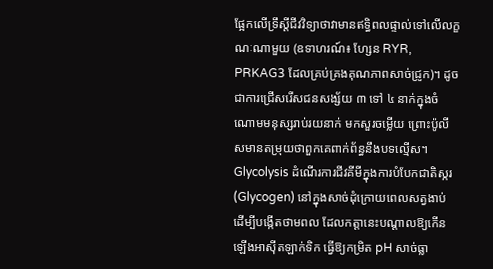ផ្អែកលើទ្រឹស្តីជីវវិទ្យាថាវាមានឥទ្ធិពលផ្ទាល់ទៅលើលក្ខណៈណាមួយ (ឧទាហរណ៍៖ ហ្សែន RYR, PRKAG3 ដែលគ្រប់គ្រងគុណភាពសាច់ជ្រូក)។ ដូចជាការជ្រើសរើសជនសង្ស័យ ៣ ទៅ ៤ នាក់ក្នុងចំណោមមនុស្សរាប់រយនាក់ មកសួរចម្លើយ ព្រោះប៉ូលីសមានតម្រុយថាពួកគេពាក់ព័ន្ធនឹងបទល្មើស។
Glycolysis ដំណើរការជីវគីមីក្នុងការបំបែកជាតិស្ករ (Glycogen) នៅក្នុងសាច់ដុំក្រោយពេលសត្វងាប់ ដើម្បីបង្កើតថាមពល ដែលកត្តានេះបណ្តាលឱ្យកើនឡើងអាស៊ីតឡាក់ទិក ធ្វើឱ្យកម្រិត pH សាច់ធ្លា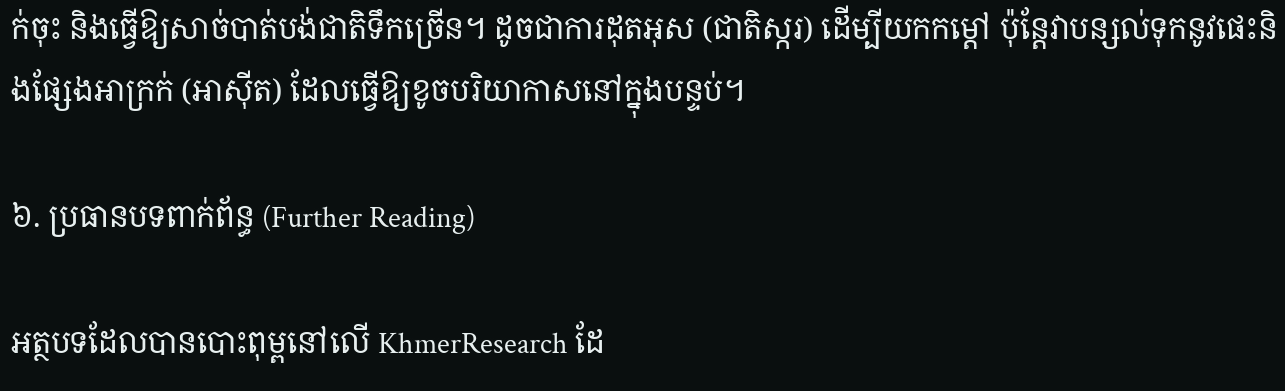ក់ចុះ និងធ្វើឱ្យសាច់បាត់បង់ជាតិទឹកច្រើន។ ដូចជាការដុតអុស (ជាតិស្ករ) ដើម្បីយកកម្តៅ ប៉ុន្តែវាបន្សល់ទុកនូវផេះនិងផ្សែងអាក្រក់ (អាស៊ីត) ដែលធ្វើឱ្យខូចបរិយាកាសនៅក្នុងបន្ទប់។

៦. ប្រធានបទពាក់ព័ន្ធ (Further Reading)

អត្ថបទដែលបានបោះពុម្ពនៅលើ KhmerResearch ដែ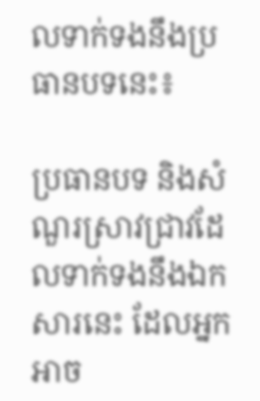លទាក់ទងនឹងប្រធានបទនេះ៖

ប្រធានបទ និងសំណួរស្រាវជ្រាវដែលទាក់ទងនឹងឯកសារនេះ ដែលអ្នកអាច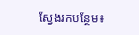ស្វែងរកបន្ថែម៖